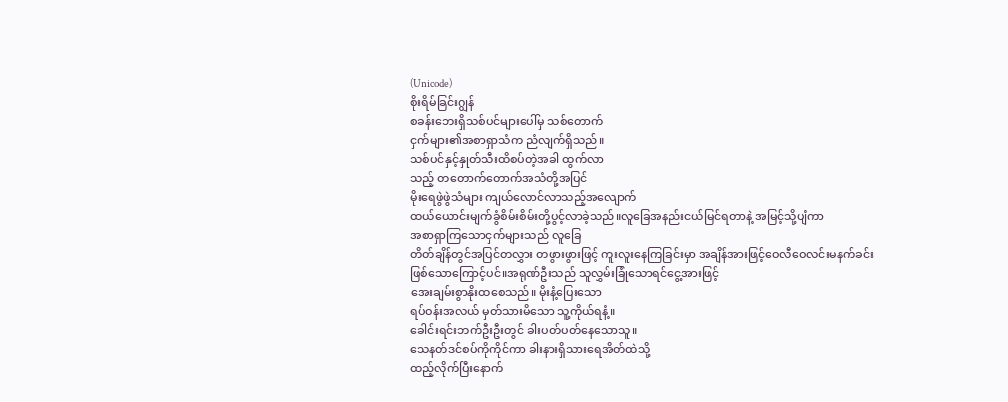(Unicode)
စိုးရိမ်ခြင်းဂျွန်
စခန်းဘေးရှိသစ်ပင်များပေါ်မှ သစ်တောက်
ငှက်များ၏အစာရှာသံက ညံလျက်ရှိသည်။
သစ်ပင်နှင့်နှုတ်သီးထိစပ်တဲ့အခါ ထွက်လာ
သည့် တတောက်တောက်အသံတို့အပြင်
မိုးရေဖွဲဖွဲသံများ ကျယ်လောင်လာသည့်အလျောက်
ထယ်ယောင်းမျက်ခွံစိမ်းစိမ်းတို့ပွင့်လာခဲ့သည်။လူခြေအနည်းငယ်မြင်ရတာနဲ့ အမြင့်သို့ပျံကာ
အစာရှာကြသောငှက်များသည် လူခြေ
တိတ်ချိန်တွင်အပြင်တလွှား တဖွားဖွားဖြင့် ကူးလူးနေကြခြင်းမှာ အချိန်အားဖြင့်ဝေလီဝေလင်းမနက်ခင်း
ဖြစ်သောကြောင့်ပင်။အရုဏ်ဦးသည် သူလွှမ်းခြုံသောရင်ငွေ့အားဖြင့်
အေးချမ်းစွာနိုးထစေသည်။ မိုးနံ့ပြေးသော
ရပ်ဝန်းအလယ် မှတ်သားမိသော သူ့ကိုယ်ရနံ့။
ခေါင်းရင်းဘက်ဦးဦးတွင် ခါးပတ်ပတ်နေသောသူ။
သေနတ်ဒင်စပ်ကိုကိုင်ကာ ခါးနားရှိသားရေအိတ်ထဲသို့
ထည့်လိုက်ပြီးနောက်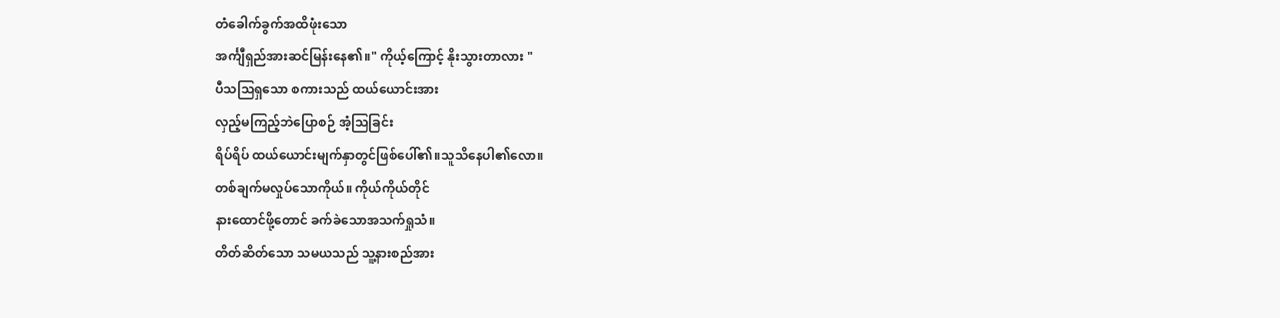တံခေါက်ခွက်အထိဖုံးသော
အင်္ကျီရှည်အားဆင်မြန်းနေ၏။" ကိုယ့်ကြောင့် နိုးသွားတာလား "
ပီသသြရှသော စကားသည် ထယ်ယောင်းအား
လှည့်မကြည့်ဘဲပြောစဉ် အံ့သြခြင်း
ရိပ်ရိပ် ထယ်ယောင်းမျက်နှာတွင်ဖြစ်ပေါ်၏။သူသိနေပါ၏လော။
တစ်ချက်မလှုပ်သောကိုယ်။ ကိုယ်ကိုယ်တိုင်
နားထောင်ဖို့တောင် ခက်ခဲသောအသက်ရှုသံ။
တိတ်ဆိတ်သော သမယသည် သူ့နားစည်အား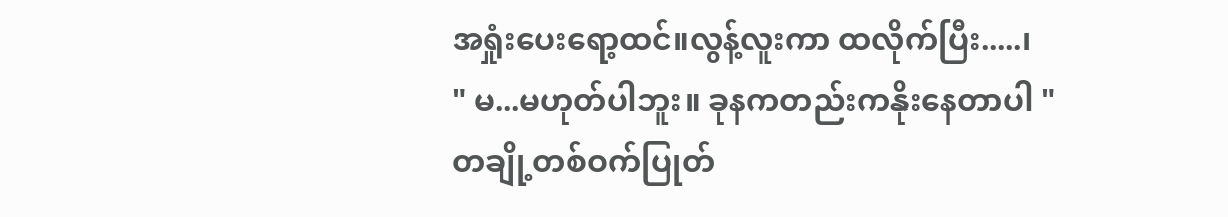အရှုံးပေးရော့ထင်။လွန့်လူးကာ ထလိုက်ပြီး.....၊
" မ...မဟုတ်ပါဘူး။ ခုနကတည်းကနိုးနေတာပါ "
တချို့တစ်ဝက်ပြုတ်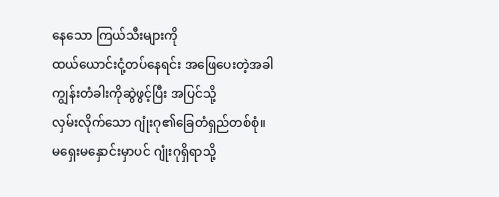နေသော ကြယ်သီးများကို
ထယ်ယောင်းငုံ့တပ်နေရင်း အဖြေပေးတဲ့အခါ
ကျွန်းတံခါးကိုဆွဲဖွင့်ပြီး အပြင်သို့
လှမ်းလိုက်သော ဂျုံးဂု၏ခြေတံရှည်တစ်စုံ။
မရှေးမနှောင်းမှာပင် ဂျုံးဂုရှိရာသို့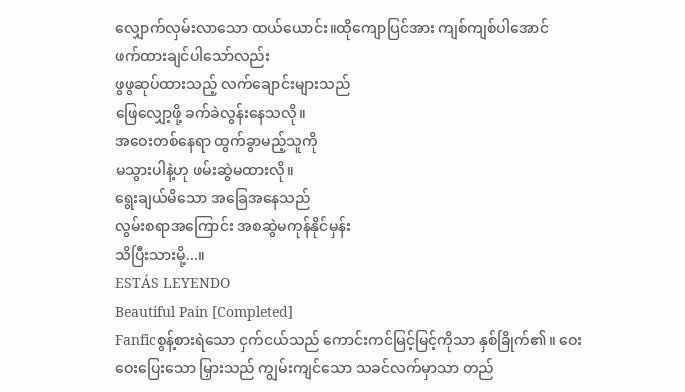လျှောက်လှမ်းလာသော ထယ်ယောင်း။ထိုကျောပြင်အား ကျစ်ကျစ်ပါအောင်
ဖက်ထားချင်ပါသော်လည်း
ဖွဖွဆုပ်ထားသည့် လက်ချောင်းများသည်
ဖြေလျှော့ဖို့ ခက်ခဲလွန်းနေသလို။
အဝေးတစ်နေရာ ထွက်ခွာမည့်သူကို
မသွားပါနဲ့ဟု ဖမ်းဆွဲမထားလို။
ရွေးချယ်မိသော အခြေအနေသည်
လွမ်းစရာအကြောင်း အစဆွဲမကုန်နိုင်မှန်း
သိပြီးသားမို့...။
ESTÁS LEYENDO
Beautiful Pain [Completed]
Fanficစွန့်စားရဲသော ငှက်ငယ်သည် ကောင်းကင်မြင့်မြင့်ကိုသာ နှစ်ခြိုက်၏။ ဝေးဝေးပြေးသော မြှားသည် ကျွမ်းကျင်သော သခင်လက်မှာသာ တည်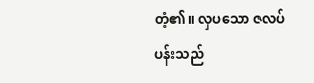တံ့၏။ လှပသော ဇလပ်ပန်းသည်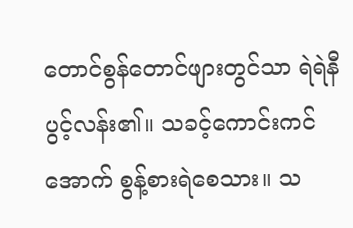တောင်စွန်တောင်ဖျားတွင်သာ ရဲရဲနီပွင့်လန်း၏။ သခင့်ကောင်းကင်အောက် စွန့်စားရဲစေသား။ သ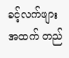ခင့်လက်ဖျားအထက် တည်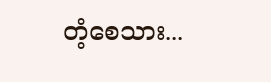တံ့စေသား...